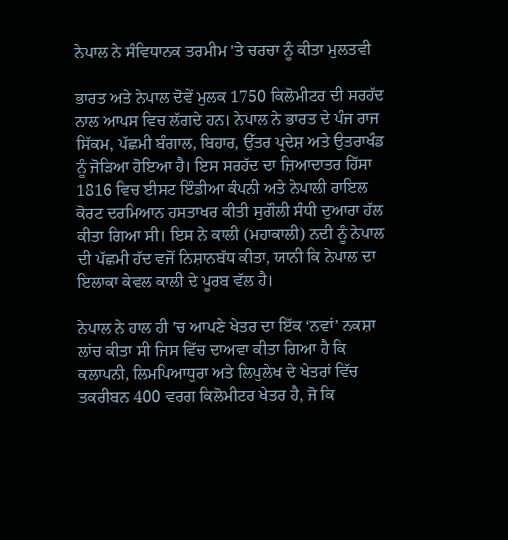ਨੇਪਾਲ ਨੇ ਸੰਵਿਧਾਨਕ ਤਰਮੀਮ 'ਤੇ ਚਰਚਾ ਨੂੰ ਕੀਤਾ ਮੁਲਤਵੀ

ਭਾਰਤ ਅਤੇ ਨੇਪਾਲ ਦੋਵੇਂ ਮੁਲਕ 1750 ਕਿਲੋਮੀਟਰ ਦੀ ਸਰਹੱਦ ਨਾਲ ਆਪਸ ਵਿਚ ਲੱਗਦੇ ਹਨ। ਨੇਪਾਲ ਨੇ ਭਾਰਤ ਦੇ ਪੰਜ ਰਾਜ ਸਿੱਕਮ, ਪੱਛਮੀ ਬੰਗਾਲ, ਬਿਹਾਰ, ਉੱਤਰ ਪ੍ਰਦੇਸ਼ ਅਤੇ ਉਤਰਾਖੰਡ ਨੂੰ ਜੋੜਿਆ ਹੋਇਆ ਹੈ। ਇਸ ਸਰਹੱਦ ਦਾ ਜ਼ਿਆਦਾਤਰ ਹਿੱਸਾ 1816 ਵਿਚ ਈਸਟ ਇੰਡੀਆ ਕੰਪਨੀ ਅਤੇ ਨੇਪਾਲੀ ਰਾਇਲ ਕੋਰਟ ਦਰਮਿਆਨ ਹਸਤਾਖਰ ਕੀਤੀ ਸੁਗੌਲੀ ਸੰਧੀ ਦੁਆਰਾ ਹੱਲ ਕੀਤਾ ਗਿਆ ਸੀ। ਇਸ ਨੇ ਕਾਲੀ (ਮਹਾਕਾਲੀ) ਨਦੀ ਨੂੰ ਨੇਪਾਲ ਦੀ ਪੱਛਮੀ ਹੱਦ ਵਜੋਂ ਨਿਸ਼ਾਨਬੱਧ ਕੀਤਾ, ਯਾਨੀ ਕਿ ਨੇਪਾਲ ਦਾ ਇਲਾਕਾ ਕੇਵਲ ਕਾਲੀ ਦੇ ਪੂਰਬ ਵੱਲ ਹੈ।

ਨੇਪਾਲ ਨੇ ਹਾਲ ਹੀ 'ਚ ਆਪਣੇ ਖੇਤਰ ਦਾ ਇੱਕ ‘ਨਵਾਂ’ ਨਕਸ਼ਾ ਲਾਂਚ ਕੀਤਾ ਸੀ ਜਿਸ ਵਿੱਚ ਦਾਅਵਾ ਕੀਤਾ ਗਿਆ ਹੈ ਕਿ ਕਲਾਪਨੀ, ਲਿਮਪਿਆਧੁਰਾ ਅਤੇ ਲਿਪੁਲੇਖ ਦੇ ਖੇਤਰਾਂ ਵਿੱਚ ਤਕਰੀਬਨ 400 ਵਰਗ ਕਿਲੋਮੀਟਰ ਖੇਤਰ ਹੈ, ਜੋ ਕਿ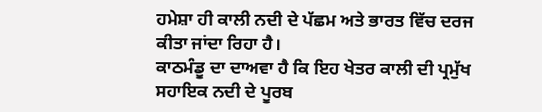ਹਮੇਸ਼ਾ ਹੀ ਕਾਲੀ ਨਦੀ ਦੇ ਪੱਛਮ ਅਤੇ ਭਾਰਤ ਵਿੱਚ ਦਰਜ ਕੀਤਾ ਜਾਂਦਾ ਰਿਹਾ ਹੈ।
ਕਾਠਮੰਡੂ ਦਾ ਦਾਅਵਾ ਹੈ ਕਿ ਇਹ ਖੇਤਰ ਕਾਲੀ ਦੀ ਪ੍ਰਮੁੱਖ ਸਹਾਇਕ ਨਦੀ ਦੇ ਪੂਰਬ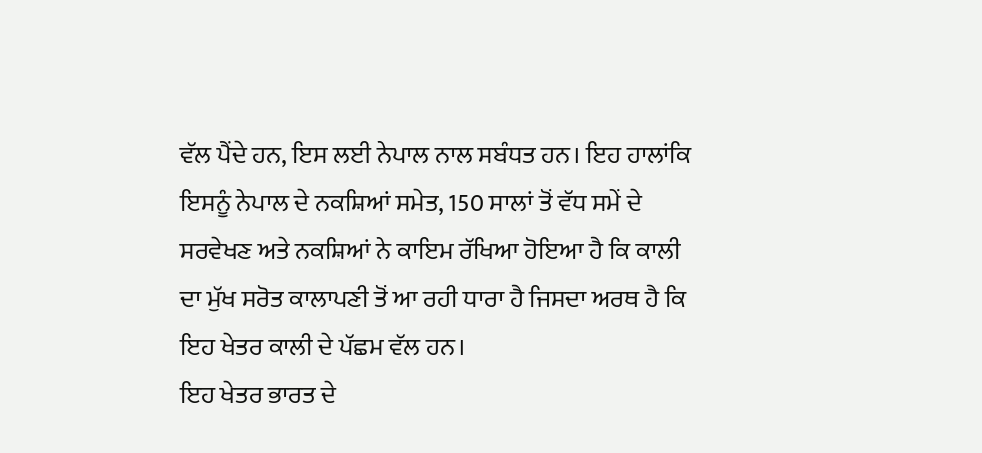ਵੱਲ ਪੈਂਦੇ ਹਨ, ਇਸ ਲਈ ਨੇਪਾਲ ਨਾਲ ਸਬੰਧਤ ਹਨ। ਇਹ ਹਾਲਾਂਕਿ ਇਸਨੂੰ ਨੇਪਾਲ ਦੇ ਨਕਸ਼ਿਆਂ ਸਮੇਤ, 150 ਸਾਲਾਂ ਤੋਂ ਵੱਧ ਸਮੇਂ ਦੇ ਸਰਵੇਖਣ ਅਤੇ ਨਕਸ਼ਿਆਂ ਨੇ ਕਾਇਮ ਰੱਖਿਆ ਹੋਇਆ ਹੈ ਕਿ ਕਾਲੀ ਦਾ ਮੁੱਖ ਸਰੋਤ ਕਾਲਾਪਣੀ ਤੋਂ ਆ ਰਹੀ ਧਾਰਾ ਹੈ ਜਿਸਦਾ ਅਰਥ ਹੈ ਕਿ ਇਹ ਖੇਤਰ ਕਾਲੀ ਦੇ ਪੱਛਮ ਵੱਲ ਹਨ।
ਇਹ ਖੇਤਰ ਭਾਰਤ ਦੇ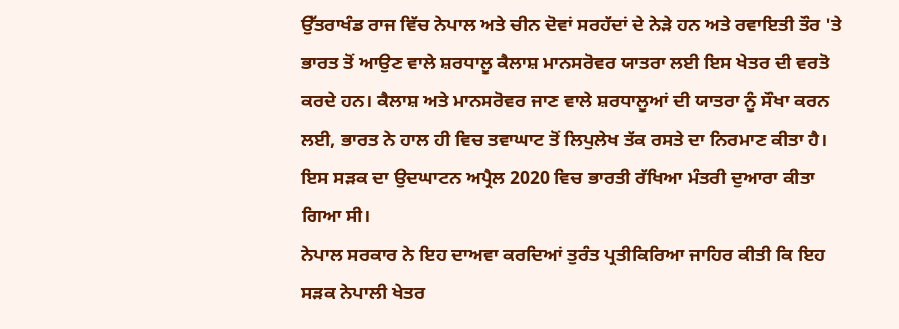ਉੱਤਰਾਖੰਡ ਰਾਜ ਵਿੱਚ ਨੇਪਾਲ ਅਤੇ ਚੀਨ ਦੋਵਾਂ ਸਰਹੱਦਾਂ ਦੇ ਨੇੜੇ ਹਨ ਅਤੇ ਰਵਾਇਤੀ ਤੌਰ 'ਤੇ ਭਾਰਤ ਤੋਂ ਆਉਣ ਵਾਲੇ ਸ਼ਰਧਾਲੂ ਕੈਲਾਸ਼ ਮਾਨਸਰੋਵਰ ਯਾਤਰਾ ਲਈ ਇਸ ਖੇਤਰ ਦੀ ਵਰਤੋ ਕਰਦੇ ਹਨ। ਕੈਲਾਸ਼ ਅਤੇ ਮਾਨਸਰੋਵਰ ਜਾਣ ਵਾਲੇ ਸ਼ਰਧਾਲੂਆਂ ਦੀ ਯਾਤਰਾ ਨੂੰ ਸੌਖਾ ਕਰਨ ਲਈ, ਭਾਰਤ ਨੇ ਹਾਲ ਹੀ ਵਿਚ ਤਵਾਘਾਟ ਤੋਂ ਲਿਪੁਲੇਖ ਤੱਕ ਰਸਤੇ ਦਾ ਨਿਰਮਾਣ ਕੀਤਾ ਹੈ। ਇਸ ਸੜਕ ਦਾ ਉਦਘਾਟਨ ਅਪ੍ਰੈਲ 2020 ਵਿਚ ਭਾਰਤੀ ਰੱਖਿਆ ਮੰਤਰੀ ਦੁਆਰਾ ਕੀਤਾ ਗਿਆ ਸੀ।
ਨੇਪਾਲ ਸਰਕਾਰ ਨੇ ਇਹ ਦਾਅਵਾ ਕਰਦਿਆਂ ਤੁਰੰਤ ਪ੍ਰਤੀਕਿਰਿਆ ਜਾਹਿਰ ਕੀਤੀ ਕਿ ਇਹ ਸੜਕ ਨੇਪਾਲੀ ਖੇਤਰ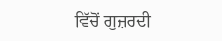ਵਿੱਚੋਂ ਗੁਜ਼ਰਦੀ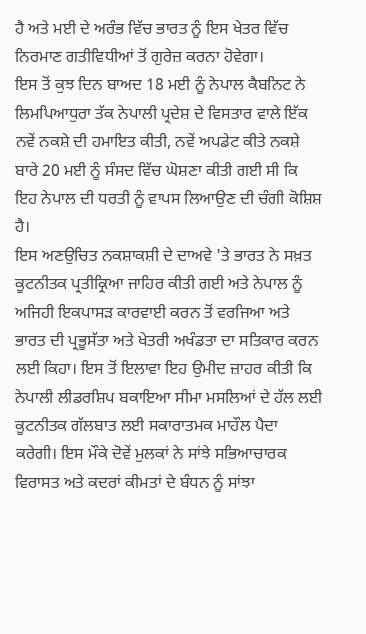ਹੈ ਅਤੇ ਮਈ ਦੇ ਅਰੰਭ ਵਿੱਚ ਭਾਰਤ ਨੂੰ ਇਸ ਖੇਤਰ ਵਿੱਚ ਨਿਰਮਾਣ ਗਤੀਵਿਧੀਆਂ ਤੋਂ ਗੁਰੇਜ਼ ਕਰਨਾ ਹੋਵੇਗਾ।
ਇਸ ਤੋਂ ਕੁਝ ਦਿਨ ਬਾਅਦ 18 ਮਈ ਨੂੰ ਨੇਪਾਲ ਕੈਬਨਿਟ ਨੇ ਲਿਮਪਿਆਧੁਰਾ ਤੱਕ ਨੇਪਾਲੀ ਪ੍ਰਦੇਸ਼ ਦੇ ਵਿਸਤਾਰ ਵਾਲੇ ਇੱਕ ਨਵੇਂ ਨਕਸ਼ੇ ਦੀ ਹਮਾਇਤ ਕੀਤੀ, ਨਵੇਂ ਅਪਡੇਟ ਕੀਤੇ ਨਕਸ਼ੇ ਬਾਰੇ 20 ਮਈ ਨੂੰ ਸੰਸਦ ਵਿੱਚ ਘੋਸ਼ਣਾ ਕੀਤੀ ਗਈ ਸੀ ਕਿ ਇਹ ਨੇਪਾਲ ਦੀ ਧਰਤੀ ਨੂੰ ਵਾਪਸ ਲਿਆਉਣ ਦੀ ਚੰਗੀ ਕੋਸ਼ਿਸ਼ ਹੈ।
ਇਸ ਅਣਉਚਿਤ ਨਕਸ਼ਾਕਸ਼ੀ ਦੇ ਦਾਅਵੇ 'ਤੇ ਭਾਰਤ ਨੇ ਸਖ਼ਤ ਕੂਟਨੀਤਕ ਪ੍ਰਤੀਕ੍ਰਿਆ ਜਾਹਿਰ ਕੀਤੀ ਗਈ ਅਤੇ ਨੇਪਾਲ ਨੂੰ ਅਜਿਹੀ ਇਕਪਾਸੜ ਕਾਰਵਾਈ ਕਰਨ ਤੋਂ ਵਰਜਿਆ ਅਤੇ ਭਾਰਤ ਦੀ ਪ੍ਰਭੂਸੱਤਾ ਅਤੇ ਖੇਤਰੀ ਅਖੰਡਤਾ ਦਾ ਸਤਿਕਾਰ ਕਰਨ ਲਈ ਕਿਹਾ। ਇਸ ਤੋਂ ਇਲਾਵਾ ਇਹ ਉਮੀਦ ਜ਼ਾਹਰ ਕੀਤੀ ਕਿ ਨੇਪਾਲੀ ਲੀਡਰਸ਼ਿਪ ਬਕਾਇਆ ਸੀਮਾ ਮਸਲਿਆਂ ਦੇ ਹੱਲ ਲਈ ਕੂਟਨੀਤਕ ਗੱਲਬਾਤ ਲਈ ਸਕਾਰਾਤਮਕ ਮਾਹੌਲ ਪੈਦਾ ਕਰੇਗੀ। ਇਸ ਮੌਕੇ ਦੋਵੇਂ ਮੁਲਕਾਂ ਨੇ ਸਾਂਝੇ ਸਭਿਆਚਾਰਕ ਵਿਰਾਸਤ ਅਤੇ ਕਦਰਾਂ ਕੀਮਤਾਂ ਦੇ ਬੰਧਨ ਨੂੰ ਸਾਂਝਾ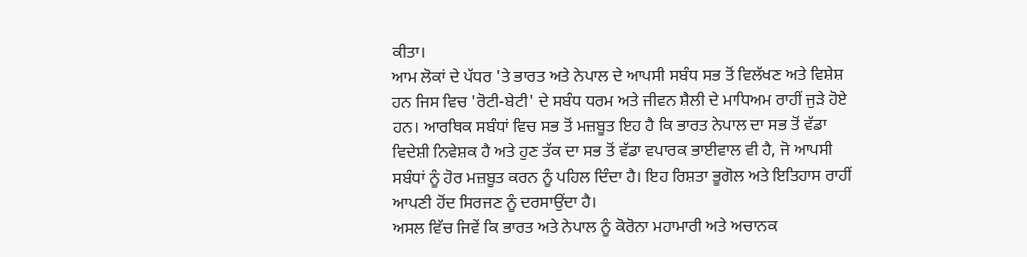ਕੀਤਾ।
ਆਮ ਲੋਕਾਂ ਦੇ ਪੱਧਰ 'ਤੇ ਭਾਰਤ ਅਤੇ ਨੇਪਾਲ ਦੇ ਆਪਸੀ ਸਬੰਧ ਸਭ ਤੋਂ ਵਿਲੱਖਣ ਅਤੇ ਵਿਸ਼ੇਸ਼ ਹਨ ਜਿਸ ਵਿਚ 'ਰੋਟੀ-ਬੇਟੀ' ਦੇ ਸਬੰਧ ਧਰਮ ਅਤੇ ਜੀਵਨ ਸ਼ੈਲੀ ਦੇ ਮਾਧਿਅਮ ਰਾਹੀਂ ਜੁੜੇ ਹੋਏ ਹਨ। ਆਰਥਿਕ ਸਬੰਧਾਂ ਵਿਚ ਸਭ ਤੋਂ ਮਜ਼ਬੂਤ ਇਹ ਹੈ ਕਿ ਭਾਰਤ ਨੇਪਾਲ ਦਾ ਸਭ ਤੋਂ ਵੱਡਾ ਵਿਦੇਸ਼ੀ ਨਿਵੇਸ਼ਕ ਹੈ ਅਤੇ ਹੁਣ ਤੱਕ ਦਾ ਸਭ ਤੋਂ ਵੱਡਾ ਵਪਾਰਕ ਭਾਈਵਾਲ ਵੀ ਹੈ, ਜੋ ਆਪਸੀ ਸਬੰਧਾਂ ਨੂੰ ਹੋਰ ਮਜ਼ਬੂਤ ਕਰਨ ਨੂੰ ਪਹਿਲ ਦਿੰਦਾ ਹੈ। ਇਹ ਰਿਸ਼ਤਾ ਭੂਗੋਲ ਅਤੇ ਇਤਿਹਾਸ ਰਾਹੀਂ ਆਪਣੀ ਹੋਂਦ ਸਿਰਜਣ ਨੂੰ ਦਰਸਾਉਂਦਾ ਹੈ।
ਅਸਲ ਵਿੱਚ ਜਿਵੇਂ ਕਿ ਭਾਰਤ ਅਤੇ ਨੇਪਾਲ ਨੂੰ ਕੋਰੋਨਾ ਮਹਾਮਾਰੀ ਅਤੇ ਅਚਾਨਕ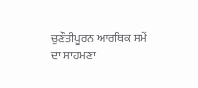ਚੁਣੌਤੀਪੂਰਨ ਆਰਥਿਕ ਸਮੇਂ ਦਾ ਸਾਹਮਣਾ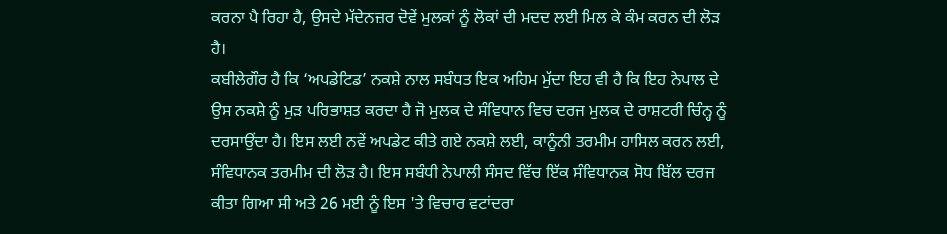ਕਰਨਾ ਪੈ ਰਿਹਾ ਹੈ, ਉਸਦੇ ਮੱਦੇਨਜ਼ਰ ਦੋਵੇਂ ਮੁਲਕਾਂ ਨੂੰ ਲੋਕਾਂ ਦੀ ਮਦਦ ਲਈ ਮਿਲ ਕੇ ਕੰਮ ਕਰਨ ਦੀ ਲੋੜ ਹੈ।
ਕਬੀਲੇਗੌਰ ਹੈ ਕਿ ‘ਅਪਡੇਟਿਡ’ ਨਕਸ਼ੇ ਨਾਲ ਸਬੰਧਤ ਇਕ ਅਹਿਮ ਮੁੱਦਾ ਇਹ ਵੀ ਹੈ ਕਿ ਇਹ ਨੇਪਾਲ ਦੇ ਉਸ ਨਕਸ਼ੇ ਨੂੰ ਮੁੜ ਪਰਿਭਾਸ਼ਤ ਕਰਦਾ ਹੈ ਜੋ ਮੁਲਕ ਦੇ ਸੰਵਿਧਾਨ ਵਿਚ ਦਰਜ ਮੁਲਕ ਦੇ ਰਾਸ਼ਟਰੀ ਚਿੰਨ੍ਹ ਨੂੰ ਦਰਸਾਉਂਦਾ ਹੈ। ਇਸ ਲਈ ਨਵੇਂ ਅਪਡੇਟ ਕੀਤੇ ਗਏ ਨਕਸ਼ੇ ਲਈ, ਕਾਨੂੰਨੀ ਤਰਮੀਮ ਹਾਸਿਲ ਕਰਨ ਲਈ, ਸੰਵਿਧਾਨਕ ਤਰਮੀਮ ਦੀ ਲੋੜ ਹੈ। ਇਸ ਸਬੰਧੀ ਨੇਪਾਲੀ ਸੰਸਦ ਵਿੱਚ ਇੱਕ ਸੰਵਿਧਾਨਕ ਸੋਧ ਬਿੱਲ ਦਰਜ ਕੀਤਾ ਗਿਆ ਸੀ ਅਤੇ 26 ਮਈ ਨੂੰ ਇਸ 'ਤੇ ਵਿਚਾਰ ਵਟਾਂਦਰਾ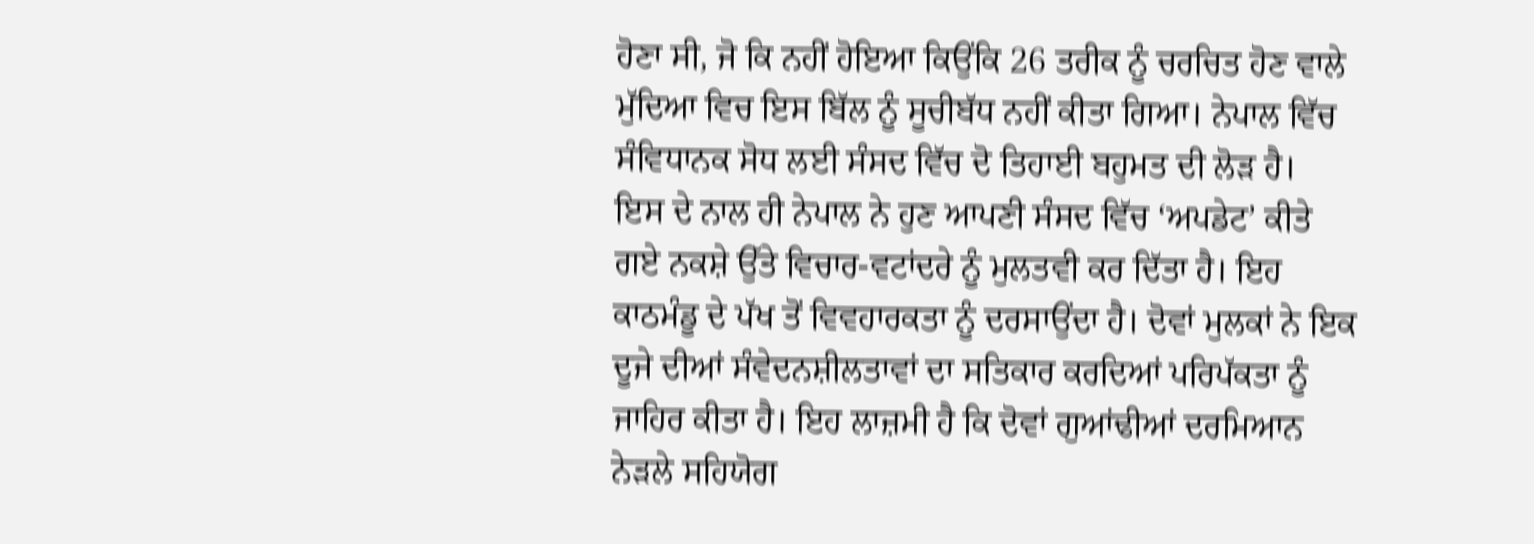ਹੋਣਾ ਸੀ, ਜੋ ਕਿ ਨਹੀਂ ਹੋਇਆ ਕਿਉਂਕਿ 26 ਤਰੀਕ ਨੂੰ ਚਰਚਿਤ ਹੋਣ ਵਾਲੇ ਮੁੱਦਿਆ ਵਿਚ ਇਸ ਬਿੱਲ ਨੂੰ ਸੂਚੀਬੱਧ ਨਹੀਂ ਕੀਤਾ ਗਿਆ। ਨੇਪਾਲ ਵਿੱਚ ਸੰਵਿਧਾਨਕ ਸੋਧ ਲਈ ਸੰਸਦ ਵਿੱਚ ਦੋ ਤਿਹਾਈ ਬਹੁਮਤ ਦੀ ਲੋੜ ਹੈ।
ਇਸ ਦੇ ਨਾਲ ਹੀ ਨੇਪਾਲ ਨੇ ਹੁਣ ਆਪਣੀ ਸੰਸਦ ਵਿੱਚ ‘ਅਪਡੇਟ’ ਕੀਤੇ ਗਏ ਨਕਸ਼ੇ ਉੱਤੇ ਵਿਚਾਰ-ਵਟਾਂਦਰੇ ਨੂੰ ਮੁਲਤਵੀ ਕਰ ਦਿੱਤਾ ਹੈ। ਇਹ ਕਾਠਮੰਡੂ ਦੇ ਪੱਖ ਤੋਂ ਵਿਵਹਾਰਕਤਾ ਨੂੰ ਦਰਸਾਉਂਦਾ ਹੈ। ਦੋਵਾਂ ਮੁਲਕਾਂ ਨੇ ਇਕ ਦੂਜੇ ਦੀਆਂ ਸੰਵੇਦਨਸ਼ੀਲਤਾਵਾਂ ਦਾ ਸਤਿਕਾਰ ਕਰਦਿਆਂ ਪਰਿਪੱਕਤਾ ਨੂੰ ਜਾਹਿਰ ਕੀਤਾ ਹੈ। ਇਹ ਲਾਜ਼ਮੀ ਹੈ ਕਿ ਦੋਵਾਂ ਗੁਆਂਢੀਆਂ ਦਰਮਿਆਨ ਨੇੜਲੇ ਸਹਿਯੋਗ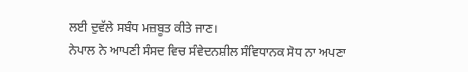ਲਈ ਦੁਵੱਲੇ ਸਬੰਧ ਮਜ਼ਬੂਤ ਕੀਤੇ ਜਾਣ।
ਨੇਪਾਲ ਨੇ ਆਪਣੀ ਸੰਸਦ ਵਿਚ ਸੰਵੇਦਨਸ਼ੀਲ ਸੰਵਿਧਾਨਕ ਸੋਧ ਨਾ ਅਪਣਾ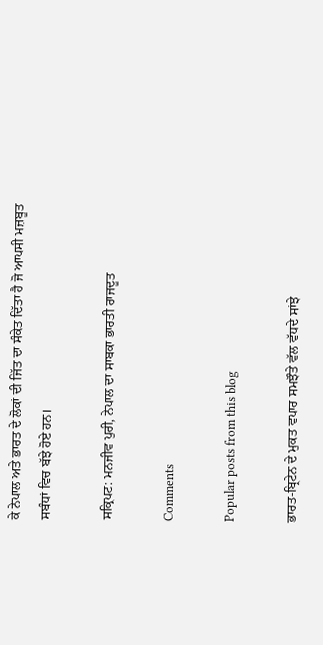ਕੇ ਨੇਪਾਲ ਅਤੇ ਭਾਰਤ ਦੇ ਲੋਕਾਂ ਦੀ ਜਿੱਤ ਦਾ ਸੰਕੇਤ ਦਿੱਤਾ ਹੈ ਜੋ ਆਪਸੀ ਮਜ਼ਬੂਤ ਸਬੰਧਾਂ ਵਿਚ ਬੱਝੇ ਹੋਏ ਹਨ।

ਸਕ੍ਰਿਪਟ: ਮਨਜੀਵ ਪੁਰੀ, ਨੇਪਾਲ ਦਾ ਸਾਬਕਾ ਭਾਰਤੀ ਰਾਜਦੂਤ

Comments

Popular posts from this blog

ਭਾਰਤ-ਬ੍ਰਿਟੇਨ ਦੇ ਮੁਕਤ ਵਪਾਰ ਸਮਝੌਤੇ ਵੱਲ ਵੱਧਦੇ ਸਾਂਝੇ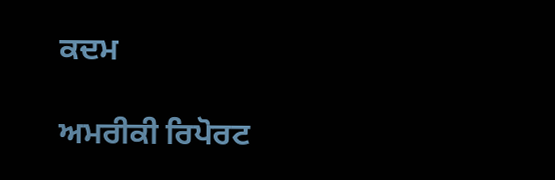ਕਦਮ

ਅਮਰੀਕੀ ਰਿਪੋਰਟ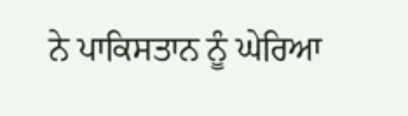ਨੇ ਪਾਕਿਸਤਾਨ ਨੂੰ ਘੇਰਿਆ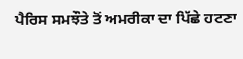ਪੈਰਿਸ ਸਮਝੌਤੇ ਤੋਂ ਅਮਰੀਕਾ ਦਾ ਪਿੱਛੇ ਹਟਣਾ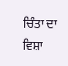ਚਿੰਤਾ ਦਾ ਵਿਸ਼ਾ